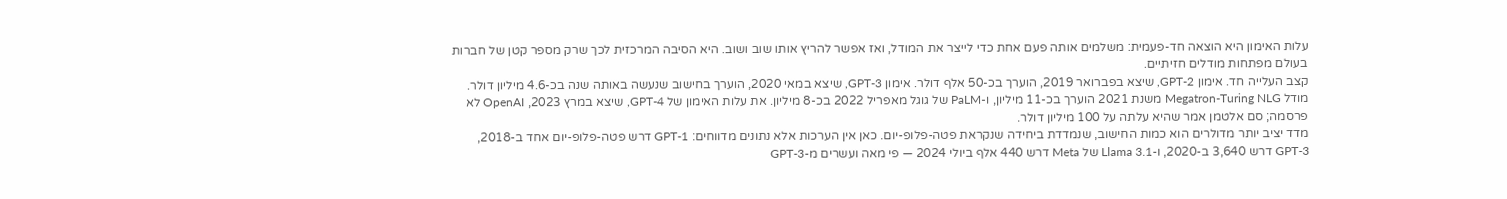עלות האימון היא הוצאה חד-פעמית: משלמים אותה פעם אחת כדי לייצר את המודל, ואז אפשר להריץ אותו שוב ושוב. היא הסיבה המרכזית לכך שרק מספר קטן של חברות בעולם מפתחות מודלים חזיתיים.
קצב העלייה חד. אימון GPT-2, שיצא בפברואר 2019, הוערך בכ-50 אלף דולר. אימון GPT-3, שיצא במאי 2020, הוערך בחישוב שנעשה באותה שנה בכ-4.6 מיליון דולר. מודל Megatron-Turing NLG משנת 2021 הוערך בכ-11 מיליון, ו-PaLM של גוגל מאפריל 2022 בכ-8 מיליון. את עלות האימון של GPT-4, שיצא במרץ 2023, OpenAI לא פרסמה; סם אלטמן אמר שהיא עלתה על 100 מיליון דולר.
מדד יציב יותר מדולרים הוא כמות החישוב, שנמדדת ביחידה שנקראת פטה-פלופ-יום. כאן אין הערכות אלא נתונים מדווחים: GPT-1 דרש פטה-פלופ-יום אחד ב-2018, GPT-3 דרש 3,640 ב-2020, ו-Llama 3.1 של Meta דרש 440 אלף ביולי 2024 — פי מאה ועשרים מ-GPT-3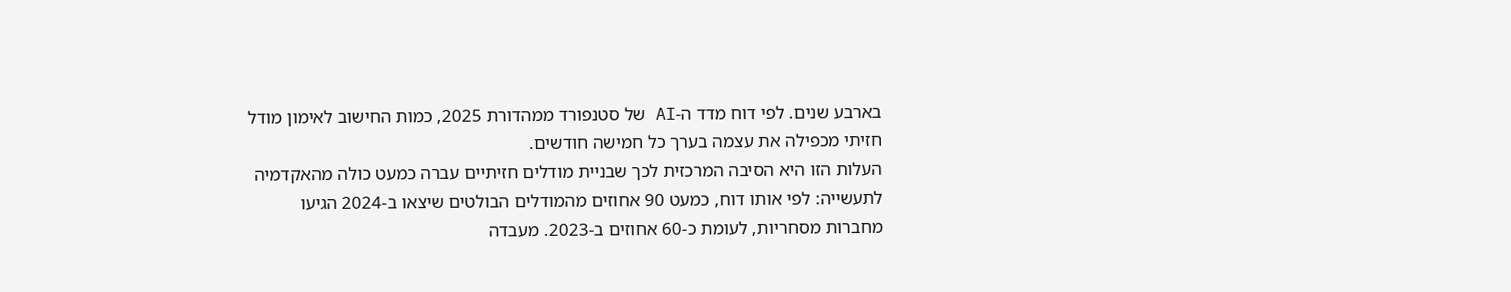בארבע שנים. לפי דוח מדד ה-AI של סטנפורד ממהדורת 2025, כמות החישוב לאימון מודל חזיתי מכפילה את עצמה בערך כל חמישה חודשים.
העלות הזו היא הסיבה המרכזית לכך שבניית מודלים חזיתיים עברה כמעט כולה מהאקדמיה לתעשייה: לפי אותו דוח, כמעט 90 אחוזים מהמודלים הבולטים שיצאו ב-2024 הגיעו מחברות מסחריות, לעומת כ-60 אחוזים ב-2023. מעבדה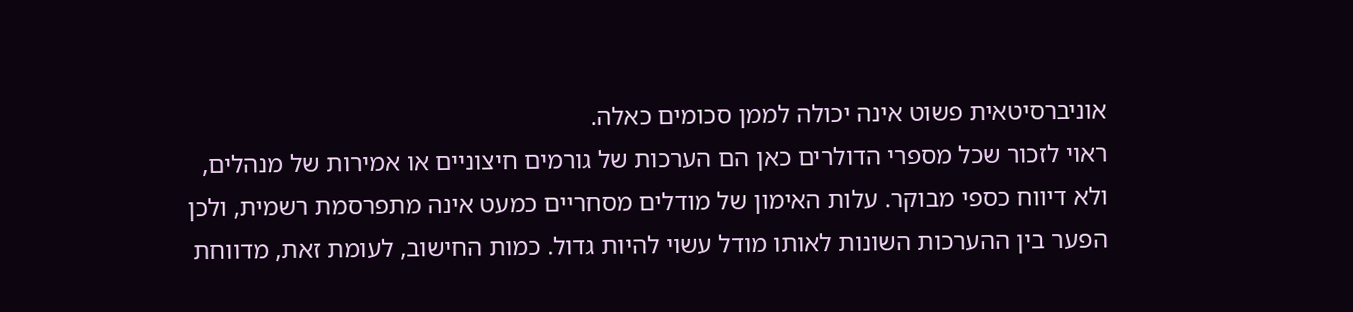אוניברסיטאית פשוט אינה יכולה לממן סכומים כאלה.
ראוי לזכור שכל מספרי הדולרים כאן הם הערכות של גורמים חיצוניים או אמירות של מנהלים, ולא דיווח כספי מבוקר. עלות האימון של מודלים מסחריים כמעט אינה מתפרסמת רשמית, ולכן הפער בין ההערכות השונות לאותו מודל עשוי להיות גדול. כמות החישוב, לעומת זאת, מדווחת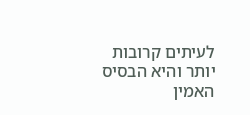לעיתים קרובות יותר והיא הבסיס האמין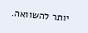יותר להשוואה.